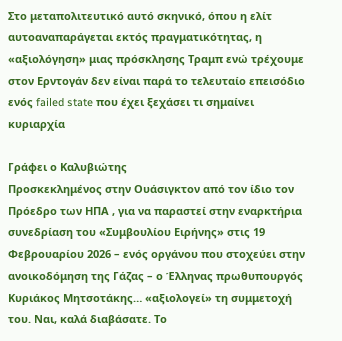Στο μεταπολιτευτικό αυτό σκηνικό, όπου η ελίτ αυτοαναπαράγεται εκτός πραγματικότητας, η «αξιολόγηση» μιας πρόσκλησης Τραμπ ενώ τρέχουμε στον Ερντογάν δεν είναι παρά το τελευταίο επεισόδιο ενός failed state που έχει ξεχάσει τι σημαίνει κυριαρχία

Γράφει ο Καλυβιώτης
Προσκεκλημένος στην Ουάσιγκτον από τον ίδιο τον Πρόεδρο των ΗΠΑ , για να παραστεί στην εναρκτήρια συνεδρίαση του «Συμβουλίου Ειρήνης» στις 19 Φεβρουαρίου 2026 – ενός οργάνου που στοχεύει στην ανοικοδόμηση της Γάζας – ο Έλληνας πρωθυπουργός Κυριάκος Μητσοτάκης… «αξιολογεί» τη συμμετοχή του. Ναι, καλά διαβάσατε. Το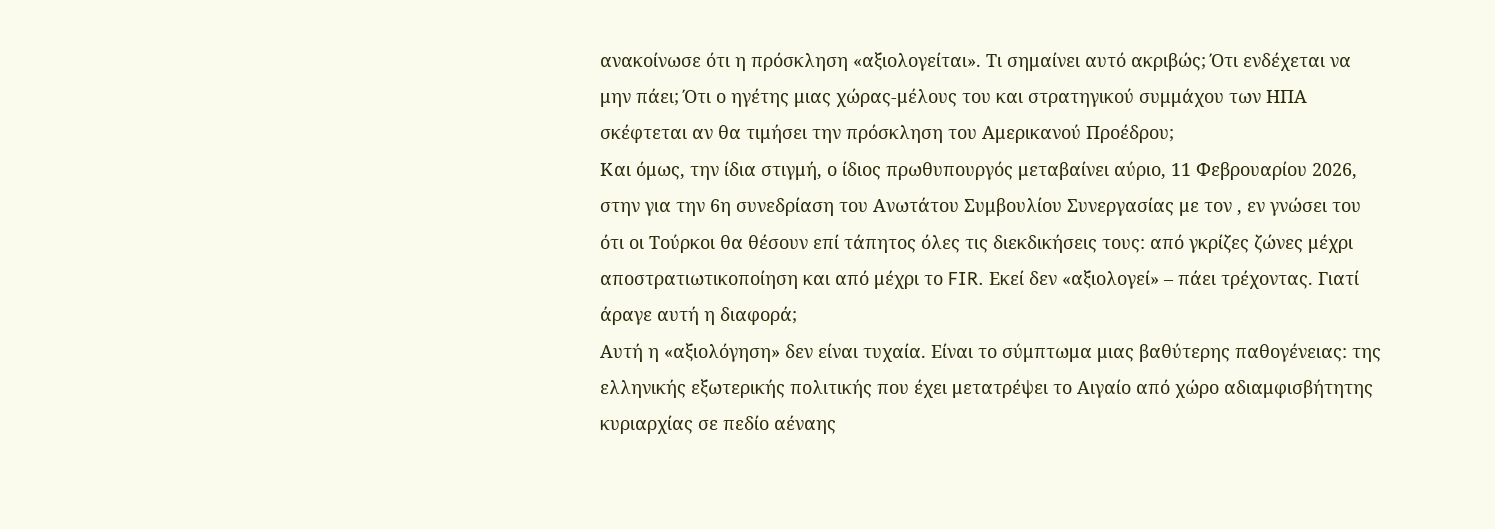ανακοίνωσε ότι η πρόσκληση «αξιολογείται». Τι σημαίνει αυτό ακριβώς; Ότι ενδέχεται να μην πάει; Ότι ο ηγέτης μιας χώρας-μέλους του και στρατηγικού συμμάχου των ΗΠΑ σκέφτεται αν θα τιμήσει την πρόσκληση του Αμερικανού Προέδρου;
Και όμως, την ίδια στιγμή, ο ίδιος πρωθυπουργός μεταβαίνει αύριο, 11 Φεβρουαρίου 2026, στην για την 6η συνεδρίαση του Ανωτάτου Συμβουλίου Συνεργασίας με τον , εν γνώσει του ότι οι Τούρκοι θα θέσουν επί τάπητος όλες τις διεκδικήσεις τους: από γκρίζες ζώνες μέχρι αποστρατιωτικοποίηση και από μέχρι το FIR. Εκεί δεν «αξιολογεί» – πάει τρέχοντας. Γιατί άραγε αυτή η διαφορά;
Αυτή η «αξιολόγηση» δεν είναι τυχαία. Είναι το σύμπτωμα μιας βαθύτερης παθογένειας: της ελληνικής εξωτερικής πολιτικής που έχει μετατρέψει το Αιγαίο από χώρο αδιαμφισβήτητης κυριαρχίας σε πεδίο αέναης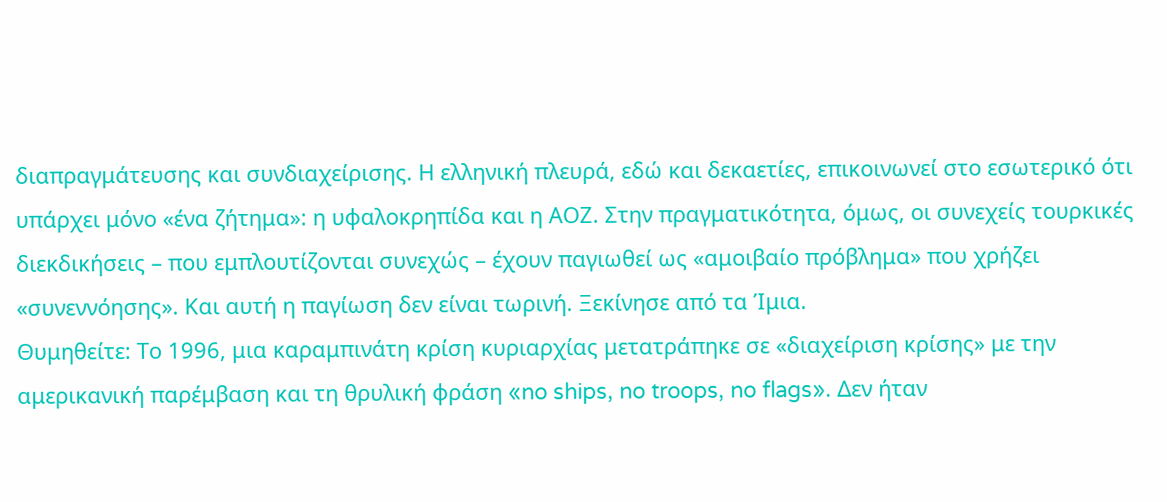διαπραγμάτευσης και συνδιαχείρισης. Η ελληνική πλευρά, εδώ και δεκαετίες, επικοινωνεί στο εσωτερικό ότι υπάρχει μόνο «ένα ζήτημα»: η υφαλοκρηπίδα και η ΑΟΖ. Στην πραγματικότητα, όμως, οι συνεχείς τουρκικές διεκδικήσεις – που εμπλουτίζονται συνεχώς – έχουν παγιωθεί ως «αμοιβαίο πρόβλημα» που χρήζει «συνεννόησης». Και αυτή η παγίωση δεν είναι τωρινή. Ξεκίνησε από τα Ίμια.
Θυμηθείτε: Το 1996, μια καραμπινάτη κρίση κυριαρχίας μετατράπηκε σε «διαχείριση κρίσης» με την αμερικανική παρέμβαση και τη θρυλική φράση «no ships, no troops, no flags». Δεν ήταν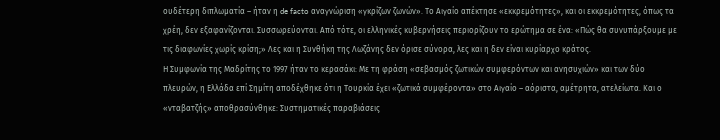ουδέτερη διπλωματία – ήταν η de facto αναγνώριση «γκρίζων ζωνών». Το Αιγαίο απέκτησε «εκκρεμότητες», και οι εκκρεμότητες, όπως τα χρέη, δεν εξαφανίζονται. Συσσωρεύονται. Από τότε, οι ελληνικές κυβερνήσεις περιορίζουν το ερώτημα σε ένα: «Πώς θα συνυπάρξουμε με τις διαφωνίες χωρίς κρίση;» Λες και η Συνθήκη της Λωζάνης δεν όρισε σύνορα, λες και η δεν είναι κυρίαρχο κράτος.
Η Συμφωνία της Μαδρίτης το 1997 ήταν το κερασάκι: Με τη φράση «σεβασμός ζωτικών συμφερόντων και ανησυχιών» και των δύο πλευρών, η Ελλάδα επί Σημίτη αποδέχθηκε ότι η Τουρκία έχει «ζωτικά συμφέροντα» στο Αιγαίο – αόριστα, αμέτρητα, ατελείωτα. Και ο «νταβατζής» αποθρασύνθηκε: Συστηματικές παραβιάσεις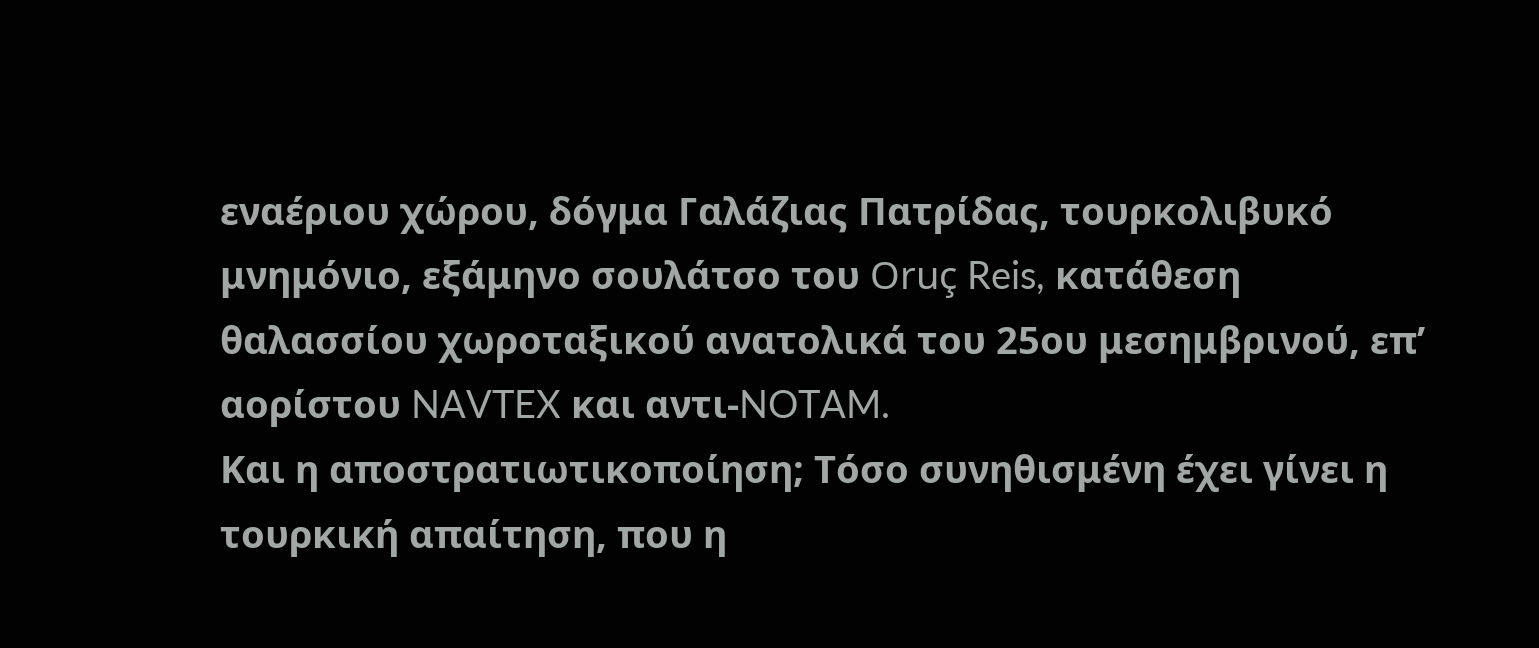εναέριου χώρου, δόγμα Γαλάζιας Πατρίδας, τουρκολιβυκό μνημόνιο, εξάμηνο σουλάτσο του Oruç Reis, κατάθεση θαλασσίου χωροταξικού ανατολικά του 25ου μεσημβρινού, επ’ αορίστου NAVTEX και αντι-NOTAM.
Και η αποστρατιωτικοποίηση; Τόσο συνηθισμένη έχει γίνει η τουρκική απαίτηση, που η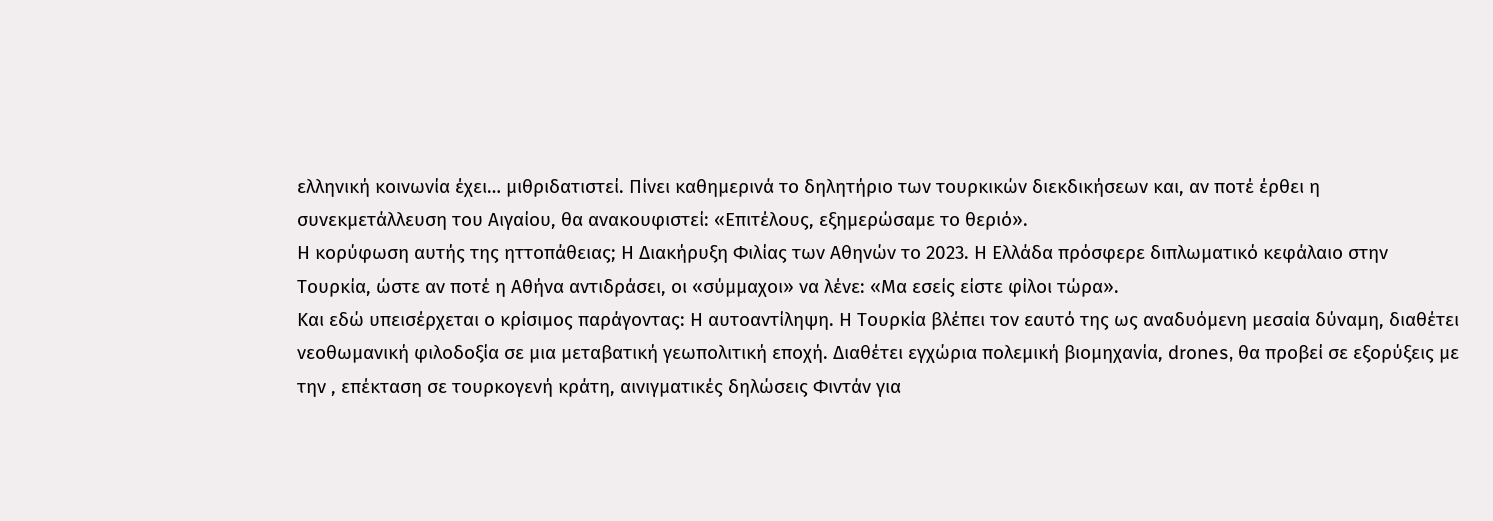ελληνική κοινωνία έχει… μιθριδατιστεί. Πίνει καθημερινά το δηλητήριο των τουρκικών διεκδικήσεων και, αν ποτέ έρθει η συνεκμετάλλευση του Αιγαίου, θα ανακουφιστεί: «Επιτέλους, εξημερώσαμε το θεριό».
Η κορύφωση αυτής της ηττοπάθειας; Η Διακήρυξη Φιλίας των Αθηνών το 2023. Η Ελλάδα πρόσφερε διπλωματικό κεφάλαιο στην Τουρκία, ώστε αν ποτέ η Αθήνα αντιδράσει, οι «σύμμαχοι» να λένε: «Μα εσείς είστε φίλοι τώρα».
Και εδώ υπεισέρχεται ο κρίσιμος παράγοντας: Η αυτοαντίληψη. Η Τουρκία βλέπει τον εαυτό της ως αναδυόμενη μεσαία δύναμη, διαθέτει νεοθωμανική φιλοδοξία σε μια μεταβατική γεωπολιτική εποχή. Διαθέτει εγχώρια πολεμική βιομηχανία, drones, θα προβεί σε εξορύξεις με την , επέκταση σε τουρκογενή κράτη, αινιγματικές δηλώσεις Φιντάν για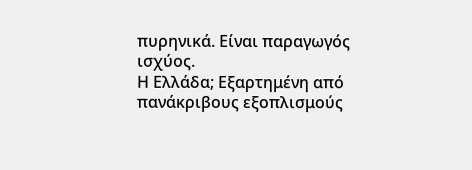πυρηνικά. Είναι παραγωγός ισχύος.
Η Ελλάδα; Εξαρτημένη από πανάκριβους εξοπλισμούς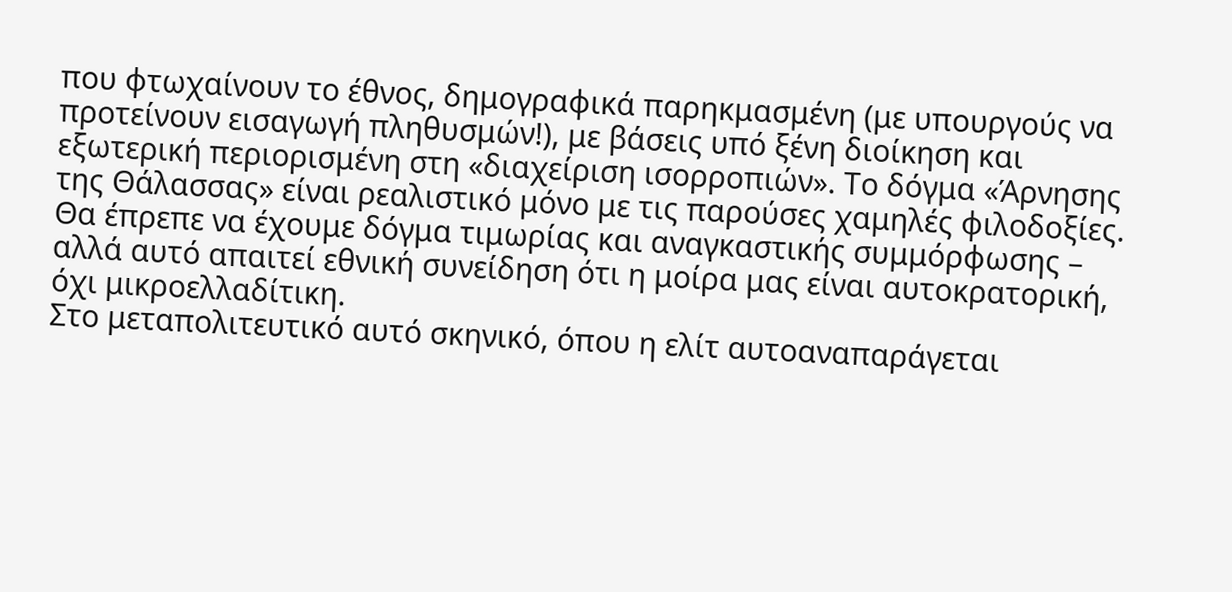που φτωχαίνουν το έθνος, δημογραφικά παρηκμασμένη (με υπουργούς να προτείνουν εισαγωγή πληθυσμών!), με βάσεις υπό ξένη διοίκηση και εξωτερική περιορισμένη στη «διαχείριση ισορροπιών». Το δόγμα «Άρνησης της Θάλασσας» είναι ρεαλιστικό μόνο με τις παρούσες χαμηλές φιλοδοξίες. Θα έπρεπε να έχουμε δόγμα τιμωρίας και αναγκαστικής συμμόρφωσης – αλλά αυτό απαιτεί εθνική συνείδηση ότι η μοίρα μας είναι αυτοκρατορική, όχι μικροελλαδίτικη.
Στο μεταπολιτευτικό αυτό σκηνικό, όπου η ελίτ αυτοαναπαράγεται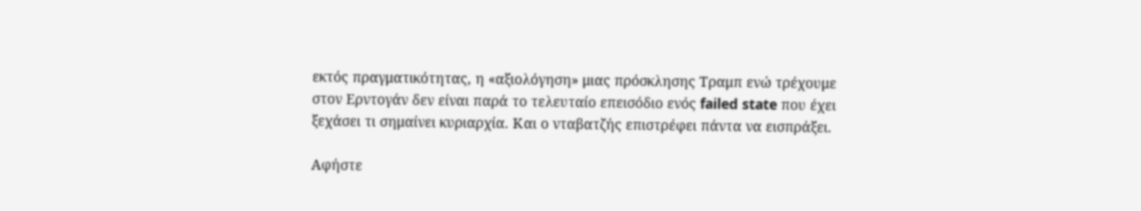εκτός πραγματικότητας, η «αξιολόγηση» μιας πρόσκλησης Τραμπ ενώ τρέχουμε στον Ερντογάν δεν είναι παρά το τελευταίο επεισόδιο ενός failed state που έχει ξεχάσει τι σημαίνει κυριαρχία. Και ο νταβατζής επιστρέφει πάντα να εισπράξει.

Αφήστε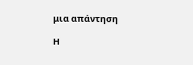μια απάντηση

Η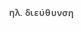ηλ. διεύθυνση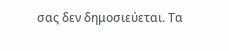σας δεν δημοσιεύεται. Τα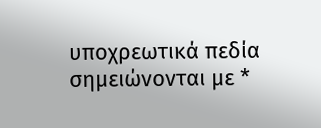υποχρεωτικά πεδία σημειώνονται με *